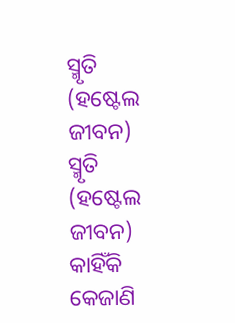ସ୍ମୃତି (ହଷ୍ଟେଲ ଜୀବନ)
ସ୍ମୃତି (ହଷ୍ଟେଲ ଜୀବନ)
କାହିଁକି କେଜାଣି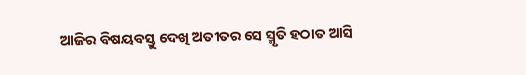ଆଜିର ବିଷୟବସ୍ତୁ ଦେଖି ଅତୀତର ସେ ସ୍ମୃତି ହଠାତ ଆସି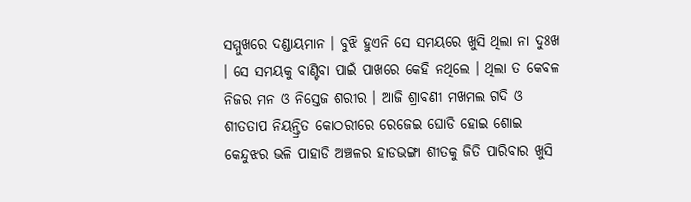ସମ୍ମୁଖରେ ଦଣ୍ଡାୟମାନ । ବୁଝି ହୁଏନି ସେ ସମୟରେ ଖୁସି ଥିଲା ନା ଦୁଃଖ । ସେ ସମୟକୁ ବାଣ୍ଟିବା ପାଇଁ ପାଖରେ କେହି ନଥିଲେ । ଥିଲା ତ କେବଳ ନିଜର ମନ ଓ ନିସ୍ତେଜ ଶରୀର । ଆଜି ଶ୍ରାବଣୀ ମଖମଲ ଗଦି ଓ ଶୀତତାପ ନିୟନ୍ତ୍ରିତ କୋଠରୀରେ ରେଜେଇ ଘୋଡି ହୋଇ ଶୋଇ କେନ୍ଦୁଝର ଭଳି ପାହାଡି ଅଞ୍ଚଳର ହାଡଭଙ୍ଗା ଶୀତକୁ ଜିତି ପାରିବାର ଖୁସି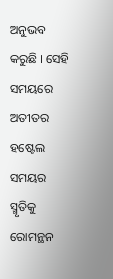ଅନୁଭବ କରୁଛି । ସେହି ସମୟରେ ଅତୀତର ହଷ୍ଟେଲ ସମୟର ସ୍ମୃତିକୁ ରୋମନ୍ଥନ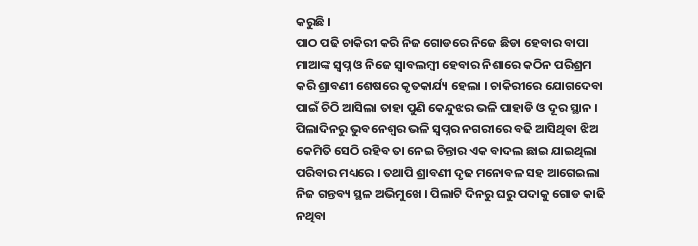କରୁଛି ।
ପାଠ ପଢି ଚାକିରୀ କରି ନିଜ ଗୋଡରେ ନିଜେ ଛିଡା ହେବାର ବାପା ମାଆଙ୍କ ସ୍ୱପ୍ନ ଓ ନିଜେ ସ୍ୱାବଲମ୍ବୀ ହେବାର ନିଶାରେ କଠିନ ପରିଶ୍ରମ କରି ଶ୍ରାବଣୀ ଶେଷରେ କୃତକାର୍ଯ୍ୟ ହେଲା । ଚାକିରୀରେ ଯୋଗଦେବା ପାଇଁ ଚିଠି ଆସିଲା ତାହା ପୁଣି କେନ୍ଦୁଝର ଭଳି ପାହାଡି ଓ ଦୂର ସ୍ଥାନ । ପିଲାଦିନରୁ ଭୁବନେଶ୍ୱର ଭଳି ସ୍ୱପ୍ନର ନଗରୀରେ ବଢି ଆସିଥିବା ଝିଅ କେମିତି ସେଠି ରହିବ ତା ନେଇ ଚିନ୍ତାର ଏକ ବାଦଲ ଛାଇ ଯାଇଥିଲା ପରିବାର ମଧ୍ୟରେ । ତଥାପି ଶ୍ରାବଣୀ ଦୃଢ ମନୋବଳ ସହ ଆଗେଇଲା ନିଜ ଗନ୍ତବ୍ୟ ସ୍ଥଳ ଅଭିମୁଖେ । ପିଲାଟି ଦିନରୁ ଘରୁ ପଦାକୁ ଗୋଡ କାଢି ନଥିବା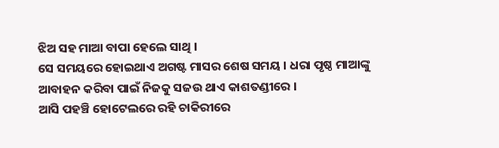ଝିଅ ସହ ମାଆ ବାପା ହେଲେ ସାଥି ।
ସେ ସମୟରେ ହୋଇଥାଏ ଅଗଷ୍ଟ ମାସର ଶେଷ ସମୟ । ଧରା ପୃଷ୍ଠ ମାଆଙ୍କୁ ଆବାହନ କରିବା ପାଇଁ ନିଜକୁ ସଜଉ ଥାଏ କାଶତଣ୍ଡୀରେ ।
ଆସି ପହଞ୍ଚି ହୋଟେଲରେ ରହି ଚାକିରୀରେ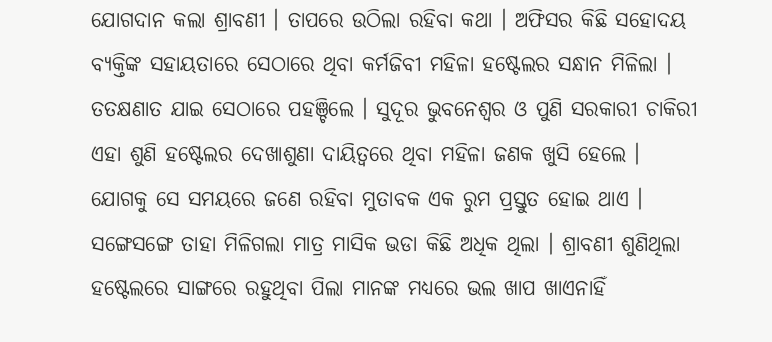ଯୋଗଦାନ କଲା ଶ୍ରାବଣୀ । ତାପରେ ଉଠିଲା ରହିବା କଥା । ଅଫିସର କିଛି ସହୋଦୟ ବ୍ୟକ୍ତିଙ୍କ ସହାୟତାରେ ସେଠାରେ ଥିବା କର୍ମଜିବୀ ମହିଳା ହଷ୍ଟେଲର ସନ୍ଧାନ ମିଳିଲା । ତତକ୍ଷଣାତ ଯାଇ ସେଠାରେ ପହଞ୍ଚିଲେ । ସୁଦୂର ଭୁବନେଶ୍ୱର ଓ ପୁଣି ସରକାରୀ ଚାକିରୀ ଏହା ଶୁଣି ହଷ୍ଟେଲର ଦେଖାଶୁଣା ଦାୟିତ୍ୱରେ ଥିବା ମହିଳା ଜଣକ ଖୁସି ହେଲେ । ଯୋଗକୁ ସେ ସମୟରେ ଜଣେ ରହିବା ମୁତାବକ ଏକ ରୁମ ପ୍ରସ୍ତୁତ ହୋଇ ଥାଏ । ସଙ୍ଗେସଙ୍ଗେ ତାହା ମିଳିଗଲା ମାତ୍ର ମାସିକ ଭଡା କିଛି ଅଧିକ ଥିଲା । ଶ୍ରାବଣୀ ଶୁଣିଥିଲା ହଷ୍ଟେଲରେ ସାଙ୍ଗରେ ରହୁଥିବା ପିଲା ମାନଙ୍କ ମଧ୍ୟରେ ଭଲ ଖାପ ଖାଏନାହିଁ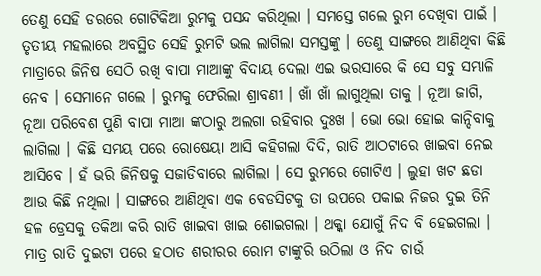ତେଣୁ ସେହି ଡରରେ ଗୋଟିକିଆ ରୁମକୁ ପସନ୍ଦ କରିଥିଲା । ସମସ୍ତେ ଗଲେ ରୁମ ଦେଖିବା ପାଇଁ । ତୃତୀୟ ମହଲାରେ ଅବସ୍ଥିତ ସେହି ରୁମଟି ଭଲ ଲାଗିଲା ସମସ୍ତଙ୍କୁ । ତେଣୁ ସାଙ୍ଗରେ ଆଣିଥିବା କିଛି ମାତ୍ରାରେ ଜିନିଷ ସେଠି ରଖି ବାପା ମାଆଙ୍କୁ ବିଦାୟ ଦେଲା ଏଇ ଭରସାରେ କି ସେ ସବୁ ସମ୍ଭାଳି ନେବ । ସେମାନେ ଗଲେ । ରୁମକୁ ଫେରିଲା ଶ୍ରାବଣୀ । ଖାଁ ଖାଁ ଲାଗୁଥିଲା ତାକୁ । ନୂଆ ଜାଗି, ନୂଆ ପରିବେଶ ପୁଣି ବାପା ମାଆ ଙ୍କଠାରୁ ଅଲଗା ରହିବାର ଦୁଃଖ । ଭୋ ଭୋ ହୋଇ କାନ୍ଦିବାକୁ ଲାଗିଲା । କିଛି ସମୟ ପରେ ରୋଷେୟା ଆସି କହିଗଲା ଦିଦି, ରାତି ଆଠଟାରେ ଖାଇବା ନେଇ ଆସିବେ । ହଁ ଭରି ଜିନିଷକୁ ସଜାଡିବାରେ ଲାଗିଲା । ସେ ରୁମରେ ଗୋଟିଏ । ଲୁହା ଖଟ ଛଡା ଆଉ କିଛି ନଥିଲା । ସାଙ୍ଗରେ ଆଣିଥିବା ଏକ ବେଡସିଟକୁ ତା ଉପରେ ପକାଇ ନିଜର ଦୁଇ ତିନି ହଳ ଡ୍ରେସକୁ ତକିଆ କରି ରାତି ଖାଇବା ଖାଇ ଶୋଇଗଲା । ଥକ୍କା ଯୋଗୁଁ ନିଦ ବି ହେଇଗଲା । ମାତ୍ର ରାତି ଦୁଇଟା ପରେ ହଠାତ ଶରୀରର ରୋମ ଟାଙ୍କୁରି ଉଠିଲା ଓ ନିଦ ଚାଉଁ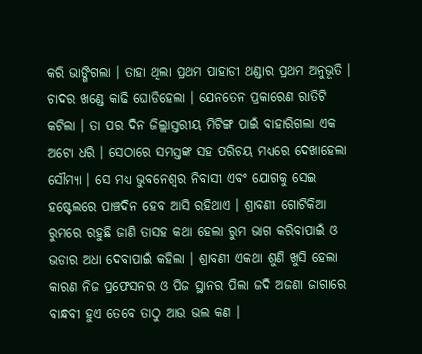କରି ଭାଙ୍ଗିଗଲା । ତାହା ଥିଲା ପ୍ରଥମ ପାହାଡୀ ଥଣ୍ଡାର ପ୍ରଥମ ଅନୁଭୂତି । ଚାଦର ଖଣ୍ଡେ କାଢି ଘୋଡିହେଲା । ଯେନତେନ ପ୍ରକାରେଣ ରାତିଟି କଟିଲା । ତା ପର ଦିନ ଜିଲ୍ଲାସ୍ତରୀୟ ମିଟିଙ୍ଗ ପାଇଁ ବାହାରିଗଲା ଏକ ଅଟୋ ଧରି । ସେଠାରେ ସମସ୍ତଙ୍କ ସହ ପରିଚୟ ମଧ୍ୟରେ ଦେଖାହେଲା ସୌମ୍ୟା । ସେ ମଧ୍ୟ ଭୁବନେଶ୍ୱର ନିବାସୀ ଏବଂ ଯୋଗକୁ ସେଇ ହଷ୍ଟେଲରେ ପାଞ୍ଚଦିନ ହେବ ଆସି ରହିଥାଏ । ଶ୍ରାବଣୀ ଗୋଟିକିଆ ରୁମରେ ରହୁଛି ଜାଣି ତାସହ କଥା ହେଲା ରୁମ ଭାଗ କରିବାପାଇଁ ଓ ଭଡାର ଅଧା ଦେବାପାଇଁ କହିଲା । ଶ୍ରାବଣୀ ଏକଥା ଶୁଣି ଖୁସି ହେଲା କାରଣ ନିଜ ପ୍ରଫେସନର ଓ ପିଜ ସ୍ଥାନର ପିଲା ଜଦି ଅଜଣା ଜାଗାରେ ବାନ୍ଧବୀ ହୁଏ ତେବେ ତାଠୁ ଆଉ ଭଲ କଣ ।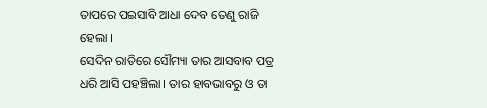ତାପରେ ପଇସାବି ଆଧା ଦେବ ତେଣୁ ରାଜି ହେଲା ।
ସେଦିନ ରାତିରେ ସୌମ୍ୟା ତାର ଆସବାବ ପତ୍ର ଧରି ଆସି ପହଞ୍ଚିଲା । ତାର ହାବଭାବରୁ ଓ ତା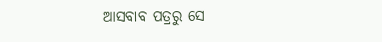ଆସବାବ ପତ୍ରରୁ ସେ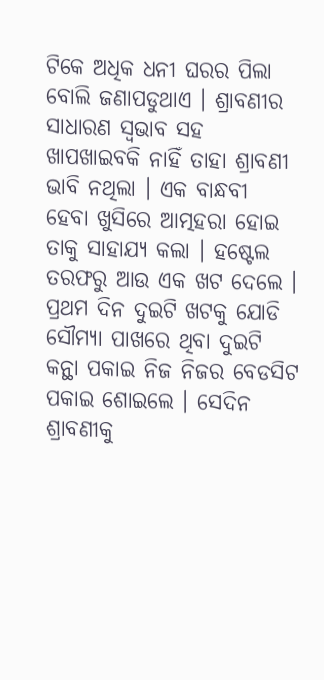ଟିକେ ଅଧିକ ଧନୀ ଘରର ପିଲା ବୋଲି ଜଣାପଡୁଥାଏ । ଶ୍ରାବଣୀର ସାଧାରଣ ସ୍ୱଭାବ ସହ ଖାପଖାଇବକି ନାହିଁ ତାହା ଶ୍ରାବଣୀ ଭାବି ନଥିଲା । ଏକ ବାନ୍ଧବୀ ହେବା ଖୁସିରେ ଆତ୍ମହରା ହୋଇ ତାକୁ ସାହାଯ୍ୟ କଲା । ହଷ୍ଟେଲ ତରଫରୁ ଆଉ ଏକ ଖଟ ଦେଲେ । ପ୍ରଥମ ଦିନ ଦୁଇଟି ଖଟକୁ ଯୋଡି ସୌମ୍ୟା ପାଖରେ ଥିବା ଦୁଇଟି କନ୍ଥା ପକାଇ ନିଜ ନିଜର ବେଡସିଟ ପକାଇ ଶୋଇଲେ । ସେଦିନ ଶ୍ରାବଣୀକୁ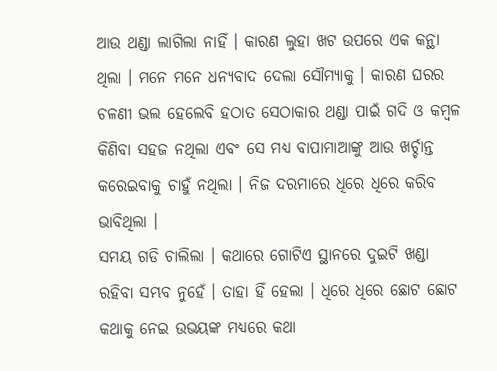ଆଉ ଥଣ୍ଡା ଲାଗିଲା ନାହିଁ । କାରଣ ଲୁହା ଖଟ ଉପରେ ଏକ କନ୍ଥା ଥିଲା । ମନେ ମନେ ଧନ୍ୟବାଦ ଦେଲା ସୌମ୍ୟାକୁ । କାରଣ ଘରର ଚଳଣୀ ଭଲ ହେଲେବି ହଠାତ ସେଠାକାର ଥଣ୍ଡା ପାଇଁ ଗଦି ଓ କମ୍ବଳ କିଣିବା ସହଜ ନଥିଲା ଏବଂ ସେ ମଧ୍ୟ ବାପାମାଆଙ୍କୁ ଆଉ ଖର୍ଚ୍ଚାନ୍ତ କରେଇବାକୁ ଚାହୁଁ ନଥିଲା । ନିଜ ଦରମାରେ ଧିରେ ଧିରେ କରିବ ଭାବିଥିଲା ।
ସମୟ ଗଡି ଚାଲିଲା । କଥାରେ ଗୋଟିଏ ସ୍ଥାନରେ ଦୁଇଟି ଖଣ୍ଡା ରହିବା ସମ୍ଭବ ନୁହେଁ । ତାହା ହିଁ ହେଲା । ଧିରେ ଧିରେ ଛୋଟ ଛୋଟ କଥାକୁ ନେଇ ଉଭୟଙ୍କ ମଧ୍ୟରେ କଥା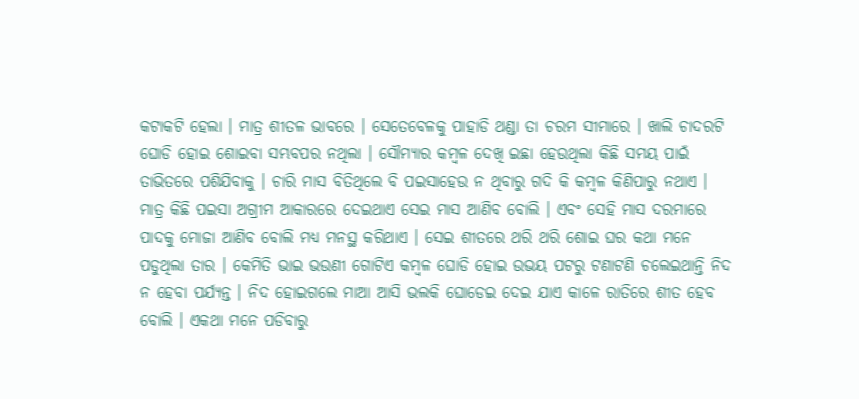କଟାକଟି ହେଲା । ମାତ୍ର ଶୀତଳ ଭାବରେ । ସେତେବେଳକୁ ପାହାଡି ଥଣ୍ଡା ତା ଚରମ ସୀମାରେ । ଖାଲି ଚାଦରଟି ଘୋଡି ହୋଇ ଶୋଇବା ସମ୍ଭବପର ନଥିଲା । ସୌମ୍ୟାର କମ୍ବଳ ଦେଖି ଇଛା ହେଉଥିଲା କିଛି ସମୟ ପାଇଁ ତାଭିତରେ ପଶିଯିବାକୁ । ଚାରି ମାସ ବିତିଥିଲେ ବି ପଇସାହେଉ ନ ଥିବାରୁ ଗଦି କି କମ୍ବଳ କିଣିପାରୁ ନଥାଏ । ମାତ୍ର କିଛି ପଇସା ଅଗ୍ରୀମ ଆକାରରେ ଦେଇଥାଏ ସେଇ ମାସ ଆଣିବ ବୋଲି । ଏବଂ ସେହି ମାସ ଦରମାରେ ପାଦକୁ ମୋଜା ଆଣିବ ବୋଲି ମଧ୍ୟ ମନସ୍ଥ କରିଥାଏ । ସେଇ ଶୀତରେ ଥରି ଥରି ଶୋଇ ଘର କଥା ମନେ ପଡୁଥିଲା ତାର । କେମିତି ଭାଇ ଭଉଣୀ ଗୋଟିଏ କମ୍ବଳ ଘୋଡି ହୋଇ ଉଭୟ ପଟରୁ ଟଣାଟଣି ଚଲେଇଥାନ୍ତି ନିଦ ନ ହେବା ପର୍ଯ୍ୟନ୍ତ । ନିଦ ହୋଇଗଲେ ମାଆ ଆସି ଭଲକି ଘୋଡେଇ ଦେଇ ଯାଏ କାଳେ ରାତିରେ ଶୀତ ହେବ ବୋଲି । ଏକଥା ମନେ ପଡିବାରୁ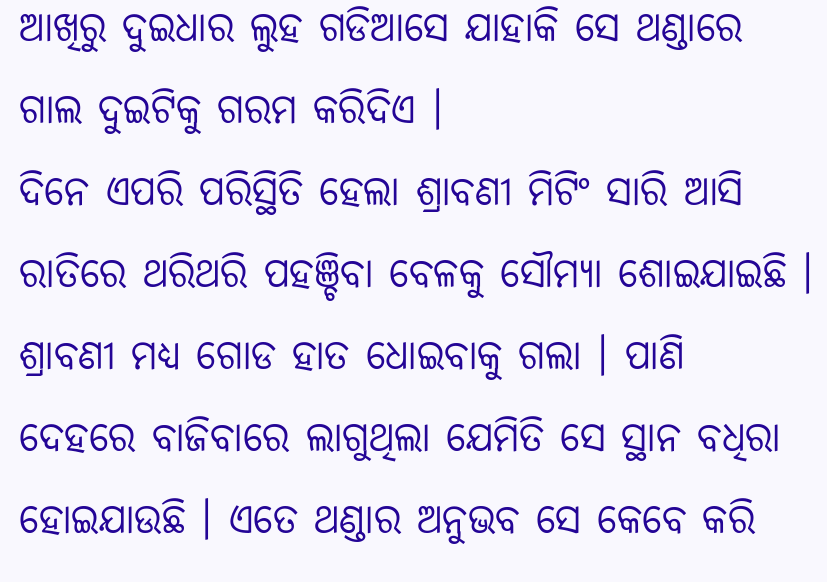ଆଖିରୁ ଦୁଇଧାର ଲୁହ ଗଡିଆସେ ଯାହାକି ସେ ଥଣ୍ଡାରେ ଗାଲ ଦୁଇଟିକୁ ଗରମ କରିଦିଏ ।
ଦିନେ ଏପରି ପରିସ୍ଥିତି ହେଲା ଶ୍ରାବଣୀ ମିଟିଂ ସାରି ଆସି ରାତିରେ ଥରିଥରି ପହଞ୍ଚିବା ବେଳକୁ ସୌମ୍ୟା ଶୋଇଯାଇଛି । ଶ୍ରାବଣୀ ମଧ୍ୟ ଗୋଡ ହାତ ଧୋଇବାକୁ ଗଲା । ପାଣି ଦେହରେ ବାଜିବାରେ ଲାଗୁଥିଲା ଯେମିତି ସେ ସ୍ଥାନ ବଧିରା ହୋଇଯାଉଛି । ଏତେ ଥଣ୍ଡାର ଅନୁଭବ ସେ କେବେ କରି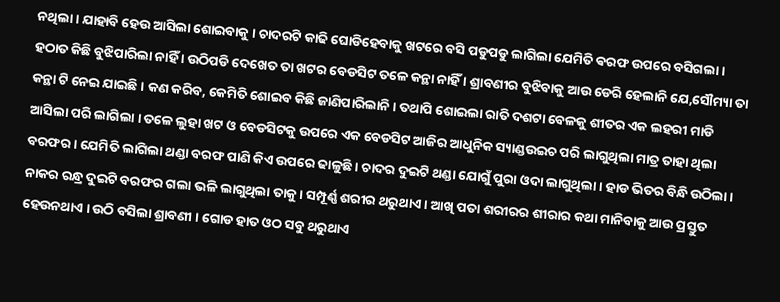ନଥିଲା । ଯାହାବି ହେଉ ଆସିଲା ଶୋଇବାକୁ । ଚାଦରଟି କାଢି ଘୋଡିହେବାକୁ ଖଟରେ ବସି ପଡୁପଡୁ ଲାଗିଲା ଯେମିତି ଵରଫ ଉପରେ ବସିଗଲା । ହଠାତ କିଛି ବୁଝିପାରିଲା ନାହିଁ । ଉଠିପଡି ଦେଖେତ ତା ଖଟର ବେଡସିଟ ତଳେ କନ୍ଥା ନାହିଁ । ଶ୍ରାବଣୀର ବୁଝିବାକୁ ଆଉ ଡେରି ହେଲାନି ଯେ,ସୌମ୍ୟା ତା କନ୍ଥା ଟି ନେଇ ଯାଇଛି । କଣ କରିବ, କେମିତି ଶୋଇବ କିଛି ଜାଣିପାରିଲାନି । ତଥାପି ଶୋଇଲା ରାତି ଦଶଟା ବେଳକୁ ଶୀତର ଏକ ଲହରୀ ମାଡି ଆସିଲା ପରି ଲାଗିଲା । ତଳେ ଲୁହା ଖଟ ଓ ବେଡସିଟକୁ ଉପରେ ଏକ ବେଡସିଟ ଆଜିର ଆଧୁନିକ ସ୍ୟାଣ୍ଡଉଇଚ ପରି ଲାଗୁଥିଲା ମାତ୍ର ତାହା ଥିଲା ବରଫର । ଯେମିତି ଲାଗିଲା ଥଣ୍ଡା ବରଫ ପାଣି କିଏ ଉପରେ ଢାଳୁଛି । ଚାଦର ଦୁଇଟି ଥଣ୍ଡା ଯୋଗୁଁ ପୁରା ଓଦା ଲାଗୁଥିଲା । ହାଡ ଭିତର ବିନ୍ଧି ଉଠିଲା । ନାକର ରନ୍ଧ୍ର ଦୁଇଟି ବରଫର ଗଲା ଭଳି ଲାଗୁଥିଲା ତାକୁ । ସମ୍ପୂର୍ଣ୍ଣ ଶରୀର ଥରୁଥାଏ । ଆଖି ପତା ଶରୀରର ଶୀରାର କଥା ମାନିବାକୁ ଆଉ ପ୍ରସ୍ତୁତ ହେଉନଥାଏ । ଉଠି ବସିଲା ଶ୍ରାବଣୀ । ଗୋଡ ହାତ ଓଠ ସବୁ ଥରୁଥାଏ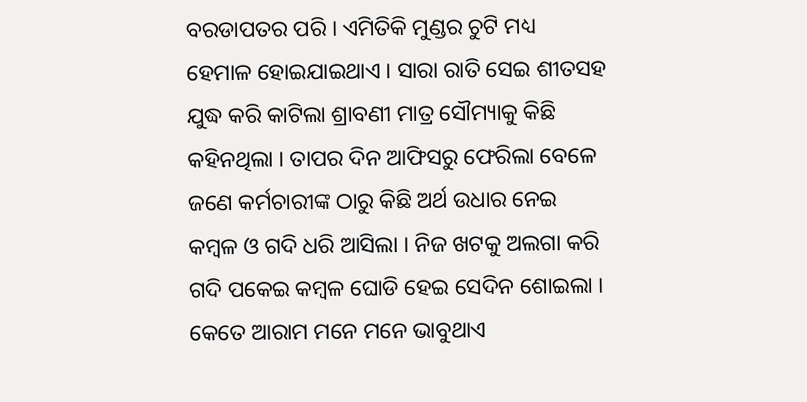ବରଡାପତର ପରି । ଏମିତିକି ମୁଣ୍ଡର ଚୁଟି ମଧ୍ୟ ହେମାଳ ହୋଇଯାଇଥାଏ । ସାରା ରାତି ସେଇ ଶୀତସହ ଯୁଦ୍ଧ କରି କାଟିଲା ଶ୍ରାବଣୀ ମାତ୍ର ସୌମ୍ୟାକୁ କିଛି କହିନଥିଲା । ତାପର ଦିନ ଆଫିସରୁ ଫେରିଲା ବେଳେ ଜଣେ କର୍ମଚାରୀଙ୍କ ଠାରୁ କିଛି ଅର୍ଥ ଉଧାର ନେଇ କମ୍ବଳ ଓ ଗଦି ଧରି ଆସିଲା । ନିଜ ଖଟକୁ ଅଲଗା କରି ଗଦି ପକେଇ କମ୍ବଳ ଘୋଡି ହେଇ ସେଦିନ ଶୋଇଲା । କେତେ ଆରାମ ମନେ ମନେ ଭାବୁଥାଏ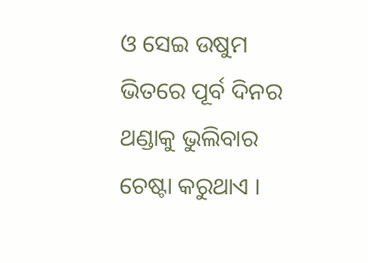ଓ ସେଇ ଉଷୁମ ଭିତରେ ପୂର୍ବ ଦିନର ଥଣ୍ଡାକୁ ଭୁଲିବାର ଚେଷ୍ଟା କରୁଥାଏ ।